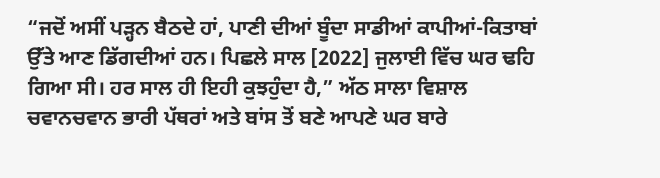“ਜਦੋਂ ਅਸੀਂ ਪੜ੍ਹਨ ਬੈਠਦੇ ਹਾਂ, ਪਾਣੀ ਦੀਆਂ ਬੂੰਦਾ ਸਾਡੀਆਂ ਕਾਪੀਆਂ-ਕਿਤਾਬਾਂ ਉੱਤੇ ਆਣ ਡਿੱਗਦੀਆਂ ਹਨ। ਪਿਛਲੇ ਸਾਲ [2022] ਜੁਲਾਈ ਵਿੱਚ ਘਰ ਢਹਿ ਗਿਆ ਸੀ। ਹਰ ਸਾਲ ਹੀ ਇਹੀ ਕੁਝਹੁੰਦਾ ਹੈ,” ਅੱਠ ਸਾਲਾ ਵਿਸ਼ਾਲ ਚਵਾਨਚਵਾਨ ਭਾਰੀ ਪੱਥਰਾਂ ਅਤੇ ਬਾਂਸ ਤੋਂ ਬਣੇ ਆਪਣੇ ਘਰ ਬਾਰੇ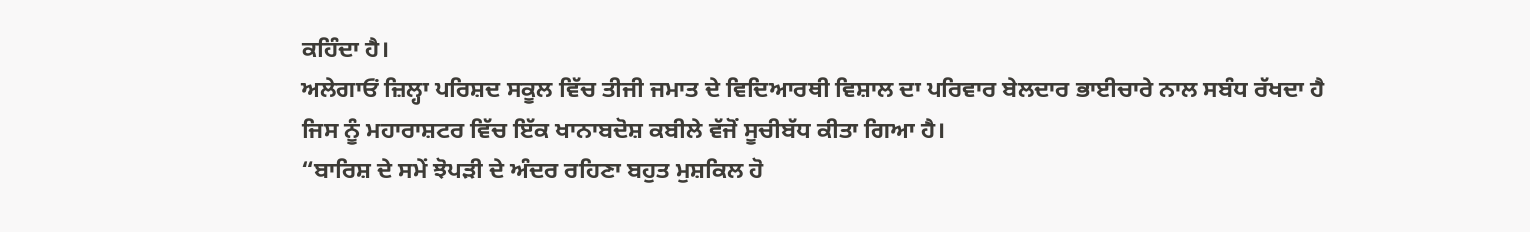ਕਹਿੰਦਾ ਹੈ।
ਅਲੇਗਾਓਂ ਜ਼ਿਲ੍ਹਾ ਪਰਿਸ਼ਦ ਸਕੂਲ ਵਿੱਚ ਤੀਜੀ ਜਮਾਤ ਦੇ ਵਿਦਿਆਰਥੀ ਵਿਸ਼ਾਲ ਦਾ ਪਰਿਵਾਰ ਬੇਲਦਾਰ ਭਾਈਚਾਰੇ ਨਾਲ ਸਬੰਧ ਰੱਖਦਾ ਹੈ ਜਿਸ ਨੂੰ ਮਹਾਰਾਸ਼ਟਰ ਵਿੱਚ ਇੱਕ ਖਾਨਾਬਦੋਸ਼ ਕਬੀਲੇ ਵੱਜੋਂ ਸੂਚੀਬੱਧ ਕੀਤਾ ਗਿਆ ਹੈ।
“ਬਾਰਿਸ਼ ਦੇ ਸਮੇਂ ਝੋਪੜੀ ਦੇ ਅੰਦਰ ਰਹਿਣਾ ਬਹੁਤ ਮੁਸ਼ਕਿਲ ਹੋ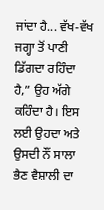ਜਾਂਦਾ ਹੈ... ਵੱਖ-ਵੱਖ ਜਗ੍ਹਾ ਤੋਂ ਪਾਣੀ ਡਿੱਗਦਾ ਰਹਿੰਦਾ ਹੈ,” ਉਹ ਅੱਗੇ ਕਹਿੰਦਾ ਹੈ। ਇਸ ਲਈ ਉਹਦਾ ਅਤੇ ਉਸਦੀ ਨੌਂ ਸਾਲਾ ਭੈਣ ਵੈਸ਼ਾਲੀ ਦਾ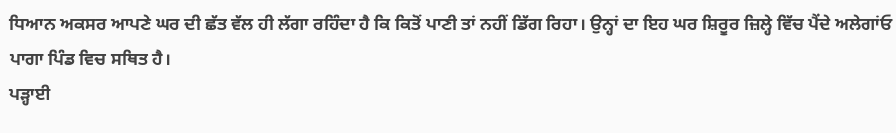ਧਿਆਨ ਅਕਸਰ ਆਪਣੇ ਘਰ ਦੀ ਛੱਤ ਵੱਲ ਹੀ ਲੱਗਾ ਰਹਿੰਦਾ ਹੈ ਕਿ ਕਿਤੋਂ ਪਾਣੀ ਤਾਂ ਨਹੀਂ ਡਿੱਗ ਰਿਹਾ। ਉਨ੍ਹਾਂ ਦਾ ਇਹ ਘਰ ਸ਼ਿਰੂਰ ਜ਼ਿਲ੍ਹੇ ਵਿੱਚ ਪੈਂਦੇ ਅਲੇਗਾਂਓ ਪਾਗਾ ਪਿੰਡ ਵਿਚ ਸਥਿਤ ਹੈ।
ਪੜ੍ਹਾਈ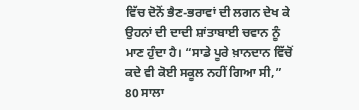ਵਿੱਚ ਦੋਨੋਂ ਭੈਣ-ਭਰਾਵਾਂ ਦੀ ਲਗਨ ਦੇਖ ਕੇ ਉਹਨਾਂ ਦੀ ਦਾਦੀ ਸ਼ਾਂਤਾਬਾਈ ਚਵਾਨ ਨੂੰ ਮਾਣ ਹੁੰਦਾ ਹੈ। “ਸਾਡੇ ਪੂਰੇ ਖ਼ਾਨਦਾਨ ਵਿੱਚੋਂ ਕਦੇ ਵੀ ਕੋਈ ਸਕੂਲ ਨਹੀਂ ਗਿਆ ਸੀ,” 80 ਸਾਲਾ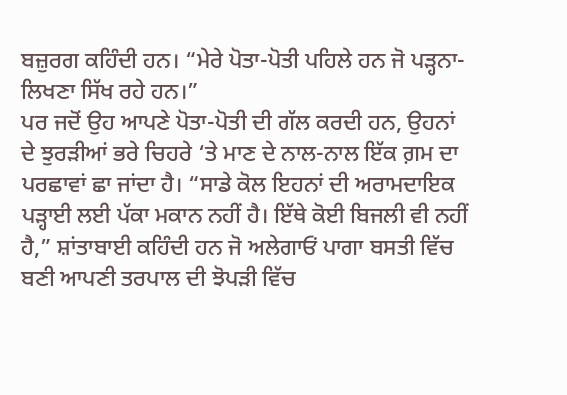ਬਜ਼ੁਰਗ ਕਹਿੰਦੀ ਹਨ। “ਮੇਰੇ ਪੋਤਾ-ਪੋਤੀ ਪਹਿਲੇ ਹਨ ਜੋ ਪੜ੍ਹਨਾ-ਲਿਖਣਾ ਸਿੱਖ ਰਹੇ ਹਨ।”
ਪਰ ਜਦੋਂ ਉਹ ਆਪਣੇ ਪੋਤਾ-ਪੋਤੀ ਦੀ ਗੱਲ ਕਰਦੀ ਹਨ, ਉਹਨਾਂ ਦੇ ਝੁਰੜੀਆਂ ਭਰੇ ਚਿਹਰੇ ‘ਤੇ ਮਾਣ ਦੇ ਨਾਲ-ਨਾਲ ਇੱਕ ਗ਼ਮ ਦਾ ਪਰਛਾਵਾਂ ਛਾ ਜਾਂਦਾ ਹੈ। “ਸਾਡੇ ਕੋਲ ਇਹਨਾਂ ਦੀ ਅਰਾਮਦਾਇਕ ਪੜ੍ਹਾਈ ਲਈ ਪੱਕਾ ਮਕਾਨ ਨਹੀਂ ਹੈ। ਇੱਥੇ ਕੋਈ ਬਿਜਲੀ ਵੀ ਨਹੀਂ ਹੈ,” ਸ਼ਾਂਤਾਬਾਈ ਕਹਿੰਦੀ ਹਨ ਜੋ ਅਲੇਗਾਓਂ ਪਾਗਾ ਬਸਤੀ ਵਿੱਚ ਬਣੀ ਆਪਣੀ ਤਰਪਾਲ ਦੀ ਝੋਪੜੀ ਵਿੱਚ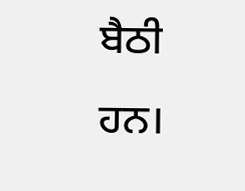ਬੈਠੀ ਹਨ।